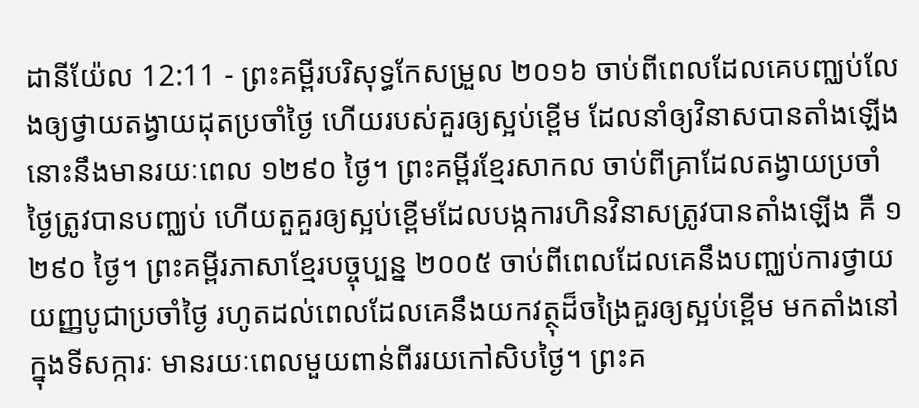ដានីយ៉ែល 12:11 - ព្រះគម្ពីរបរិសុទ្ធកែសម្រួល ២០១៦ ចាប់ពីពេលដែលគេបញ្ឈប់លែងឲ្យថ្វាយតង្វាយដុតប្រចាំថ្ងៃ ហើយរបស់គួរឲ្យស្អប់ខ្ពើម ដែលនាំឲ្យវិនាសបានតាំងឡើង នោះនឹងមានរយៈពេល ១២៩០ ថ្ងៃ។ ព្រះគម្ពីរខ្មែរសាកល ចាប់ពីគ្រាដែលតង្វាយប្រចាំថ្ងៃត្រូវបានបញ្ឈប់ ហើយតួគួរឲ្យស្អប់ខ្ពើមដែលបង្កការហិនវិនាសត្រូវបានតាំងឡើង គឺ ១ ២៩០ ថ្ងៃ។ ព្រះគម្ពីរភាសាខ្មែរបច្ចុប្បន្ន ២០០៥ ចាប់ពីពេលដែលគេនឹងបញ្ឈប់ការថ្វាយយញ្ញបូជាប្រចាំថ្ងៃ រហូតដល់ពេលដែលគេនឹងយកវត្ថុដ៏ចង្រៃគួរឲ្យស្អប់ខ្ពើម មកតាំងនៅក្នុងទីសក្ការៈ មានរយៈពេលមួយពាន់ពីររយកៅសិបថ្ងៃ។ ព្រះគ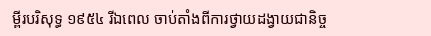ម្ពីរបរិសុទ្ធ ១៩៥៤ រីឯពេល ចាប់តាំងពីការថ្វាយដង្វាយជានិច្ច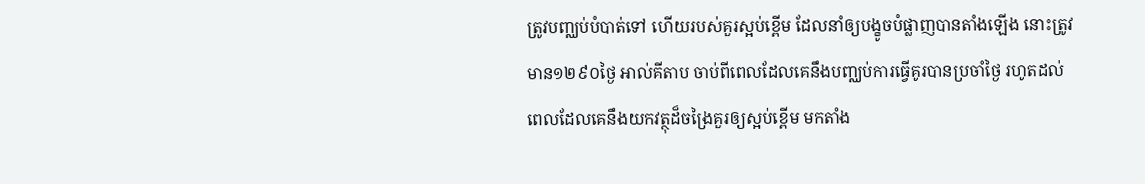ត្រូវបញ្ឈប់បំបាត់ទៅ ហើយរបស់គួរស្អប់ខ្ពើម ដែលនាំឲ្យបង្ខូចបំផ្លាញបានតាំងឡើង នោះត្រូវមាន១២៩០ថ្ងៃ អាល់គីតាប ចាប់ពីពេលដែលគេនឹងបញ្ឈប់ការធ្វើគូរបានប្រចាំថ្ងៃ រហូតដល់ពេលដែលគេនឹងយកវត្ថុដ៏ចង្រៃគួរឲ្យស្អប់ខ្ពើម មកតាំង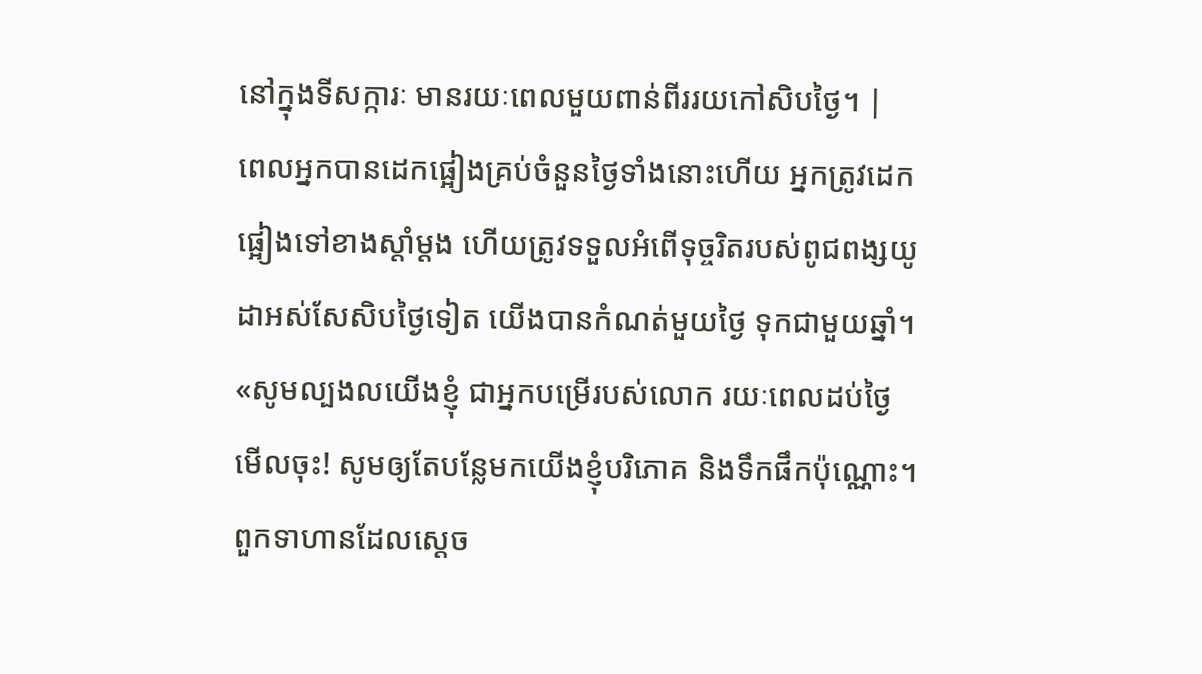នៅក្នុងទីសក្ការៈ មានរយៈពេលមួយពាន់ពីររយកៅសិបថ្ងៃ។ |
ពេលអ្នកបានដេកផ្អៀងគ្រប់ចំនួនថ្ងៃទាំងនោះហើយ អ្នកត្រូវដេកផ្អៀងទៅខាងស្តាំម្ដង ហើយត្រូវទទួលអំពើទុច្ចរិតរបស់ពូជពង្សយូដាអស់សែសិបថ្ងៃទៀត យើងបានកំណត់មួយថ្ងៃ ទុកជាមួយឆ្នាំ។
«សូមល្បងលយើងខ្ញុំ ជាអ្នកបម្រើរបស់លោក រយៈពេលដប់ថ្ងៃមើលចុះ! សូមឲ្យតែបន្លែមកយើងខ្ញុំបរិភោគ និងទឹកផឹកប៉ុណ្ណោះ។
ពួកទាហានដែលស្ដេច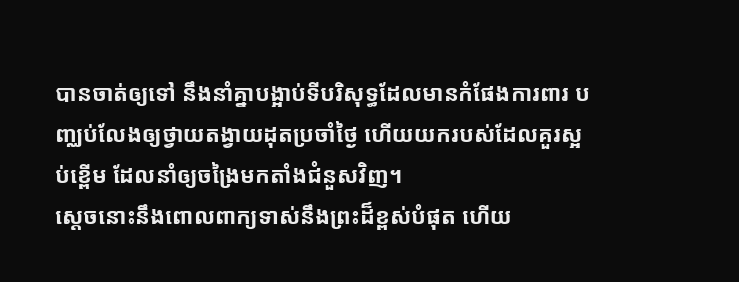បានចាត់ឲ្យទៅ នឹងនាំគ្នាបង្អាប់ទីបរិសុទ្ធដែលមានកំផែងការពារ បញ្ឈប់លែងឲ្យថ្វាយតង្វាយដុតប្រចាំថ្ងៃ ហើយយករបស់ដែលគួរស្អប់ខ្ពើម ដែលនាំឲ្យចង្រៃមកតាំងជំនួសវិញ។
ស្តេចនោះនឹងពោលពាក្យទាស់នឹងព្រះដ៏ខ្ពស់បំផុត ហើយ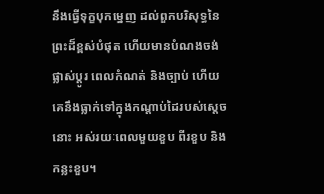នឹងធ្វើទុក្ខបុកម្នេញ ដល់ពួកបរិសុទ្ធនៃព្រះដ៏ខ្ពស់បំផុត ហើយមានបំណងចង់ផ្លាស់ប្ដូរ ពេលកំណត់ និងច្បាប់ ហើយគេនឹងធ្លាក់ទៅក្នុងកណ្ដាប់ដៃរបស់ស្តេចនោះ អស់រយៈពេលមួយខួប ពីរខួប និងកន្លះខួប។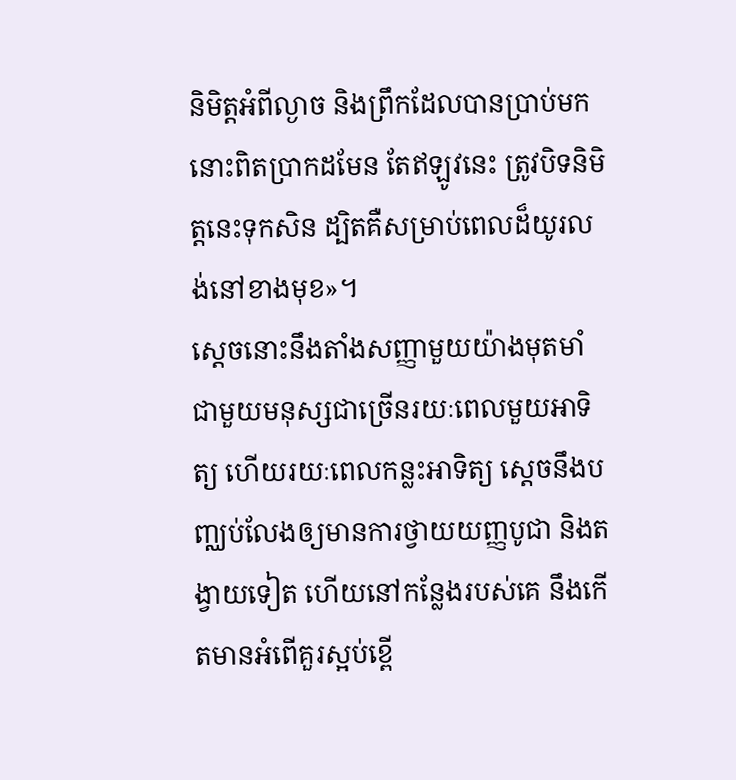និមិត្តអំពីល្ងាច និងព្រឹកដែលបានប្រាប់មកនោះពិតប្រាកដមែន តែឥឡូវនេះ ត្រូវបិទនិមិត្តនេះទុកសិន ដ្បិតគឺសម្រាប់ពេលដ៏យូរលង់នៅខាងមុខ»។
ស្ដេចនោះនឹងតាំងសញ្ញាមួយយ៉ាងមុតមាំជាមួយមនុស្សជាច្រើនរយៈពេលមួយអាទិត្យ ហើយរយៈពេលកន្លះអាទិត្យ ស្ដេចនឹងបញ្ឈប់លែងឲ្យមានការថ្វាយយញ្ញបូជា និងតង្វាយទៀត ហើយនៅកន្លែងរបស់គេ នឹងកើតមានអំពើគួរស្អប់ខ្ពើ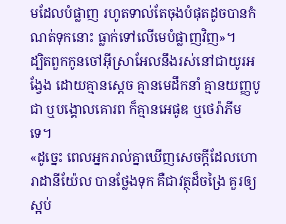មដែលបំផ្លាញ រហូតទាល់តែចុងបំផុតដូចបានកំណត់ទុកនោះ ធ្លាក់ទៅលើមេបំផ្លាញវិញ»។
ដ្បិតពួកកូនចៅអ៊ីស្រាអែលនឹងរស់នៅជាយូរអង្វែង ដោយគ្មានស្តេច គ្មានមេដឹកនាំ គ្មានយញ្ញបូជា ឬបង្គោលគោរព ក៏គ្មានអេផូឌ ឬថេរ៉ាភីម ទេ។
«ដូច្នេះ ពេលអ្នករាល់គ្នាឃើញសេចក្តីដែលហោរាដានីយ៉ែល បានថ្លែងទុក គឺជាវត្ថុដ៏ចង្រៃ គួរឲ្យស្អប់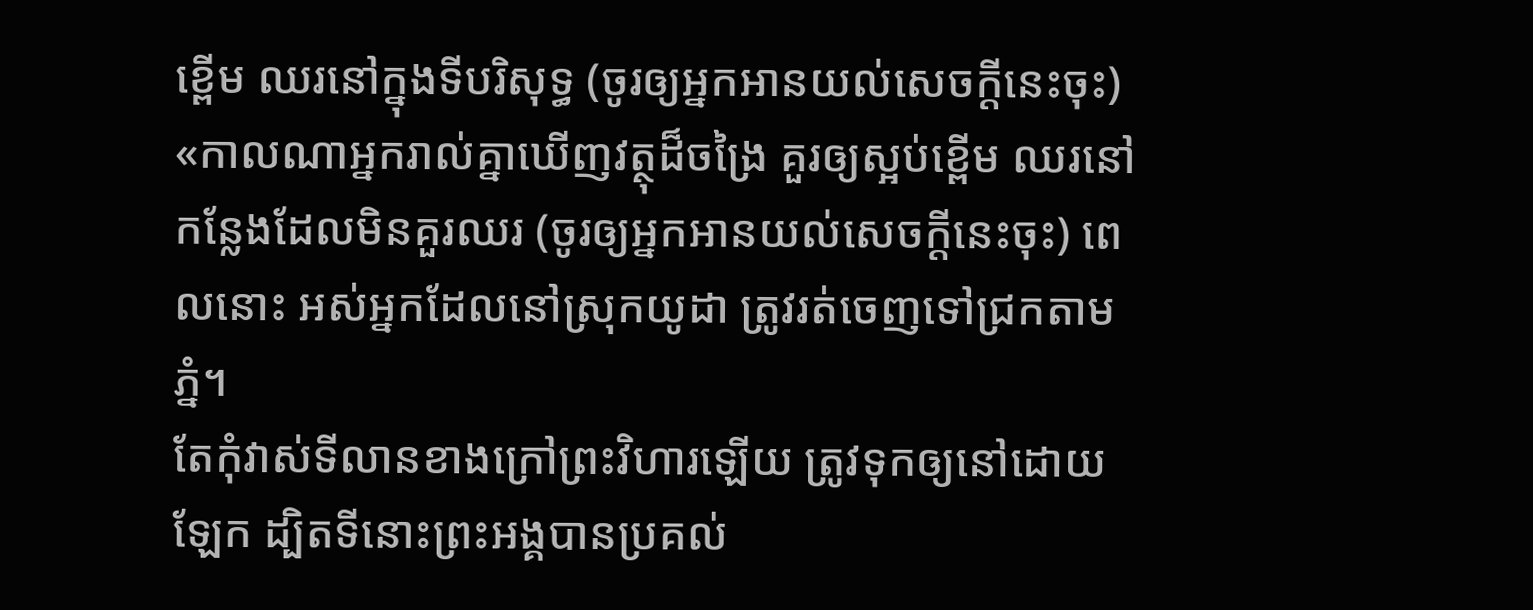ខ្ពើម ឈរនៅក្នុងទីបរិសុទ្ធ (ចូរឲ្យអ្នកអានយល់សេចក្ដីនេះចុះ)
«កាលណាអ្នករាល់គ្នាឃើញវត្ថុដ៏ចង្រៃ គួរឲ្យស្អប់ខ្ពើម ឈរនៅកន្លែងដែលមិនគួរឈរ (ចូរឲ្យអ្នកអានយល់សេចក្ដីនេះចុះ) ពេលនោះ អស់អ្នកដែលនៅស្រុកយូដា ត្រូវរត់ចេញទៅជ្រកតាមភ្នំ។
តែកុំវាស់ទីលានខាងក្រៅព្រះវិហារឡើយ ត្រូវទុកឲ្យនៅដោយឡែក ដ្បិតទីនោះព្រះអង្គបានប្រគល់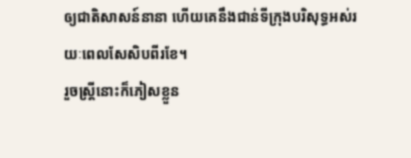ឲ្យជាតិសាសន៍នានា ហើយគេនឹងជាន់ទីក្រុងបរិសុទ្ធអស់រយៈពេលសែសិបពីរខែ។
រួចស្ត្រីនោះក៏ភៀសខ្លួន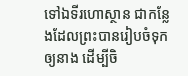ទៅឯទីរហោស្ថាន ជាកន្លែងដែលព្រះបានរៀបចំទុកឲ្យនាង ដើម្បីចិ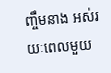ញ្ចឹមនាង អស់រយៈពេលមួយ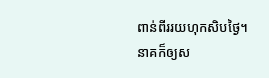ពាន់ពីររយហុកសិបថ្ងៃ។
នាគក៏ឲ្យស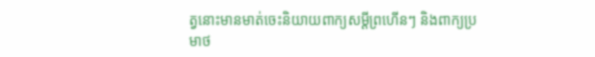ត្វនោះមានមាត់ចេះនិយាយពាក្យសម្ដីព្រហើនៗ និងពាក្យប្រមាថ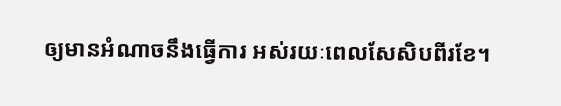ឲ្យមានអំណាចនឹងធ្វើការ អស់រយៈពេលសែសិបពីរខែ។